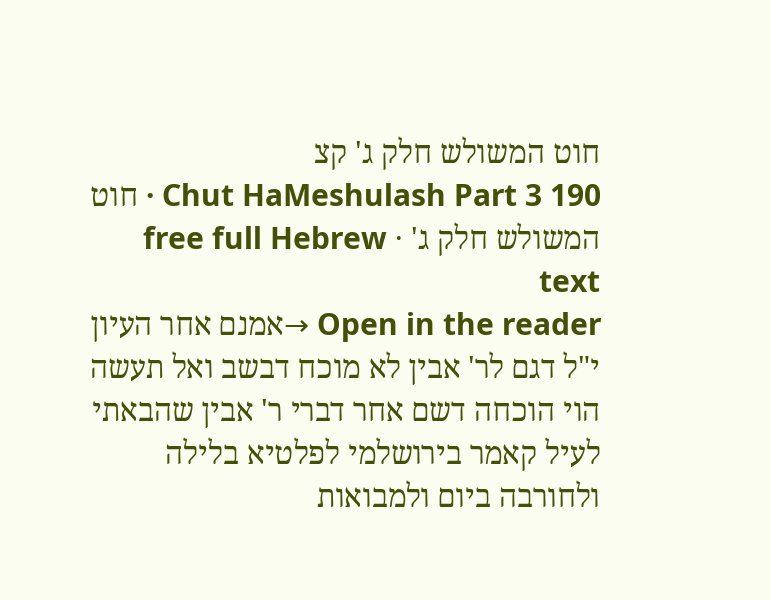חוט המשולש חלק ג' קצ
Chut HaMeshulash Part 3 190 · חוט המשולש חלק ג' · free full Hebrew text
Open in the reader →אמנם אחר העיון י"ל דגם לר' אבין לא מוכח דבשב ואל תעשה הוי הוכחה דשם אחר דברי ר' אבין שהבאתי לעיל קאמר בירושלמי לפלטיא בלילה ולחורבה ביום ולמבואות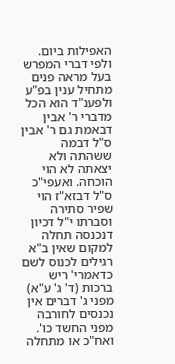האפילות ביום. ולפי דברי המפרש בעל מראה פנים מתחיל ענין בפ"ע ולפענ"ד הוא הכל מדברי ר' אבין דבאמת גם ר' אבין ס"ל דבמה ששהתה ולא יצאתה לא הוי הוכחה. ואעפי"כ ס"ל דבזא"ז הוי שפיר סתירה וסברתו י"ל דכיון דנכנסה תחלה למקום שאין ב"א רגילים לכנוס לשם כדאמרי' ריש ברכות (ד' ג' ע"א) מפני ג' דברים אין נכנסים לחורבה מפני החשד כו'. ואח"כ או מתחלה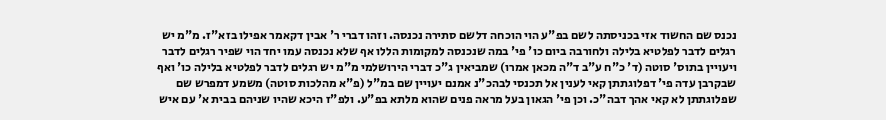נכנס שם החשוד אזי בכניסתה לשם בפ"ע הוי הוכחה דלשם סתירה נכנסה. וזהו דברי ר' אבין דקאמר אפילו בזא"ז. מ"מ יש רגלים לדבר לפלטיא בלילה ולחורבה ביום כו' פי' במה שנכנסה למקומות הללו אף שלא נכנסה עמו יחד הוי שפיר רגלים לדבר ויעויין בתוס' סוטה (ד' כ"ח ע"ב ד"ה מכאן אמרו) שמביאין ג"כ דברי הירושלמי מ"מ יש רגלים לדבר לפלטיא בלילה כו' ואף שבקרבן עדה פי' דפלוגתתן קאי לענין אל תכנסי לבהכ"נ אמנם יעויין שם במ"ל (פ"א מהלכות סוטה) משמע דמפרש שם שפלוגתתן לא קאי אהך דבה"כ. וכן פי' הגאון בעל מראה פנים שהוא מלתא בפ"ע. ולפ"ז היכא שהיו שניהם בבית א' עם איש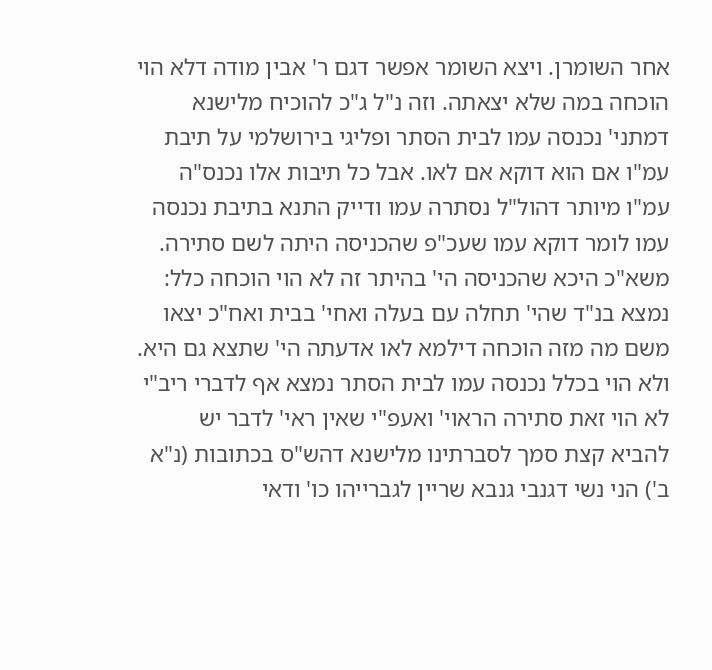אחר השומרן. ויצא השומר אפשר דגם ר' אבין מודה דלא הוי הוכחה במה שלא יצאתה. וזה נ"ל ג"כ להוכיח מלישנא דמתני' נכנסה עמו לבית הסתר ופליגי בירושלמי על תיבת עמ"ו אם הוא דוקא אם לאו. אבל כל תיבות אלו נכנס"ה עמ"ו מיותר דהול"ל נסתרה עמו ודייק התנא בתיבת נכנסה עמו לומר דוקא עמו שעכ"פ שהכניסה היתה לשם סתירה. משא"כ היכא שהכניסה הי' בהיתר זה לא הוי הוכחה כלל: נמצא בנ"ד שהי' תחלה עם בעלה ואחי' בבית ואח"כ יצאו משם מה מזה הוכחה דילמא לאו אדעתה הי' שתצא גם היא. ולא הוי בכלל נכנסה עמו לבית הסתר נמצא אף לדברי ריב"י לא הוי זאת סתירה הראוי' ואעפ"י שאין ראי' לדבר יש להביא קצת סמך לסברתינו מלישנא דהש"ס בכתובות (נ"א ב') הני נשי דגנבי גנבא שריין לגברייהו כו' ודאי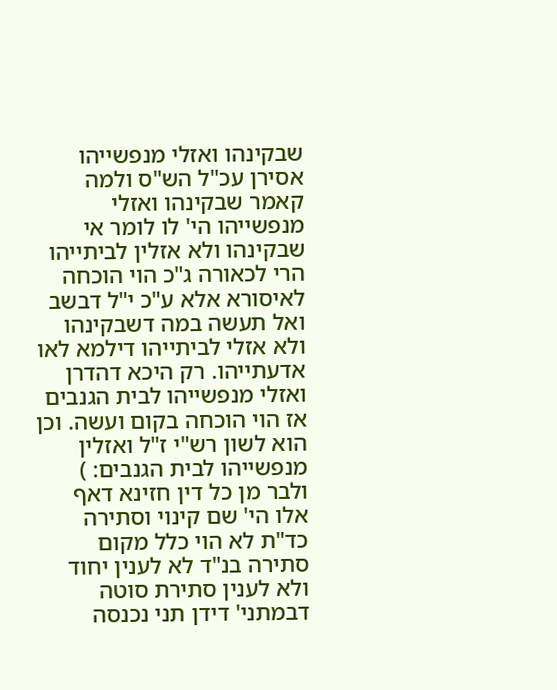שבקינהו ואזלי מנפשייהו אסירן עכ"ל הש"ס ולמה קאמר שבקינהו ואזלי מנפשייהו הי' לו לומר אי שבקינהו ולא אזלין לביתייהו הרי לכאורה ג"כ הוי הוכחה לאיסורא אלא ע"כ י"ל דבשב ואל תעשה במה דשבקינהו ולא אזלי לביתייהו דילמא לאו אדעתייהו. רק היכא דהדרן ואזלי מנפשייהו לבית הגנבים אז הוי הוכחה בקום ועשה. וכן הוא לשון רש"י ז"ל ואזלין מנפשייהו לבית הגנבים: ) ולבר מן כל דין חזינא דאף אלו הי' שם קינוי וסתירה כד"ת לא הוי כלל מקום סתירה בנ"ד לא לענין יחוד ולא לענין סתירת סוטה דבמתני' דידן תני נכנסה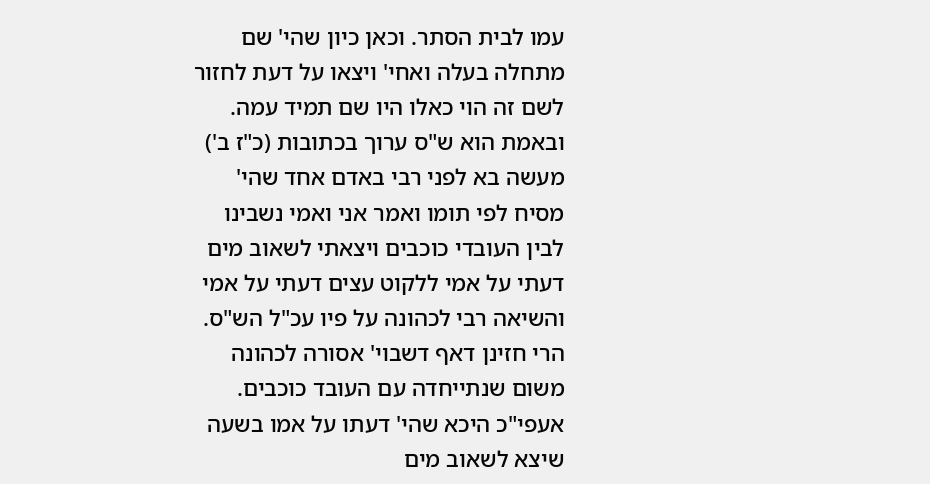עמו לבית הסתר. וכאן כיון שהי' שם מתחלה בעלה ואחי' ויצאו על דעת לחזור לשם זה הוי כאלו היו שם תמיד עמה. ובאמת הוא ש"ס ערוך בכתובות (כ"ז ב') מעשה בא לפני רבי באדם אחד שהי' מסיח לפי תומו ואמר אני ואמי נשבינו לבין העובדי כוכבים ויצאתי לשאוב מים דעתי על אמי ללקוט עצים דעתי על אמי והשיאה רבי לכהונה על פיו עכ"ל הש"ס. הרי חזינן דאף דשבוי' אסורה לכהונה משום שנתייחדה עם העובד כוכבים. אעפי"כ היכא שהי' דעתו על אמו בשעה שיצא לשאוב מים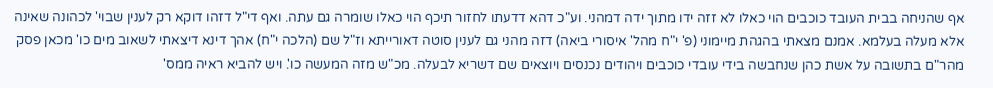אף שהניחה בבית העובד כוכבים הוי כאלו לא זזה ידו מתוך ידה דמהני. וע"כ דהא דדעתו לחזור תיכף הוי כאלו שומרה גם עתה. ואף די"ל דזהו דוקא רק לענין שבוי' לכהונה שאינה אלא מעלה בעלמא. אמנם מצאתי בהגהת מיימוני (פ' י"ח מהל' איסורי ביאה) דזה מהני גם לענין סוטה דאורייתא וז"ל שם (הלכה י"ח) אהך דינא דיצאתי לשאוב מים כו' מכאן פסק מהר"ם בתשובה על אשת כהן שנחבשה בידי עובדי כוכבים ויהודים נכנסים ויוצאים שם דשריא לבעלה. מכ"ש מזה המעשה כו'. ויש להביא ראיה ממס'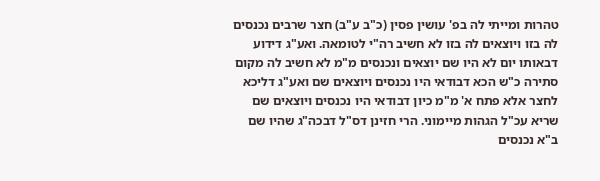טהרות ומייתי לה בפ' עושין פסין (כ"ב ע"ב) חצר שרבים נכנסים לה בזו ויוצאים לה בזו לא חשיב רה"י לטומאה. ואע"ג דידוע דבאותו יום לא היו שם יוצאים ונכנסים מ"מ לא חשיב לה מקום סתירה כ"ש הכא דבודאי היו נכנסים ויוצאים שם ואע"ג דליכא לחצר אלא פתח א' מ"מ כיון דבודאי היו נכנסים ויוצאים שם שריא עכ"ל הגהות מיימוני. הרי חזינן דס"ל דבכה"ג שהיו שם ב"א נכנסים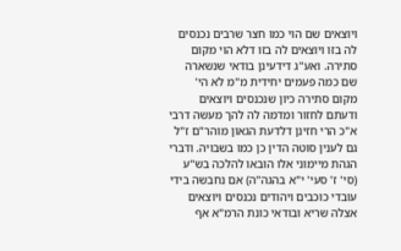ויוצאים שם הוי כמו חצר שרבים נכנסים לה בזו ויוצאים לה בזו דלא הוי מקום סתירה. ואע"ג דידעינן בודאי שנשארה שם כמה פעמים יחידית מ"מ לא הי' מקום סתירה כיון שנכנסים ויוצאים ודעתם לחזור ומדמה לה להך מעשה דרבי א"כ הרי חזינן דלדעת הגאון מוהר"ם ז"ל גם לענין סוטה הדין כן כמו בשבויה. ודברי הגהת מיימוני אלו הובאו להלכה בש"ע (סי' ז' סעי' י"א בהגה"ה) אם נחבשה בידי עובדי כוכבים ויהודים נכנסים ויוצאים אצלה שריא ובודאי כונת הרמ"א אף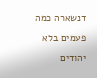דנשארה כמה פעמים בלא יהודים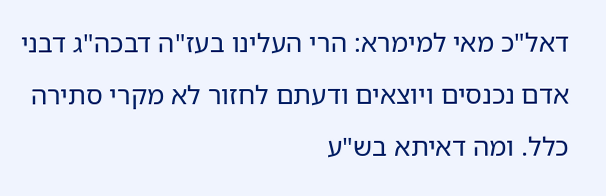דאל"כ מאי למימרא: הרי העלינו בעז"ה דבכה"ג דבני אדם נכנסים ויוצאים ודעתם לחזור לא מקרי סתירה כלל. ומה דאיתא בש"ע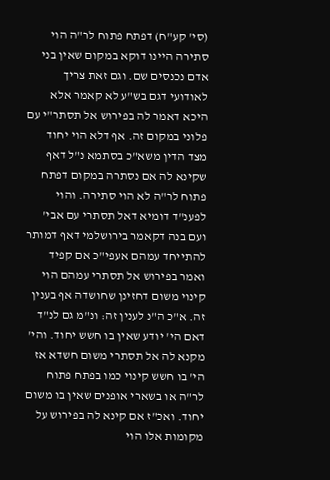(סי' קע"ח) דפתח פתוח לר"ה הוי סתירה היינו דוקא במקום שאין בני אדם נכנסים שם. וגם זאת צריך לאודועי דגם בש"ע לא קאמר אלא היכא דאמר לה בפירוש אל תסתר"י עם פלוני במקום זה. אף דלא הוי יחוד מצד הדין משא"כ בסתמא נ"ל דאף שקינא לה אם נסתרה במקום דפתח פתוח לר"ה לא הוי סתירה. והוי לפענ"ד דומיא דאל תסתרי עם אבי' ועם בנה דקאמר בירושלמי דאף דמותר להתייחד עמהם אעפי"כ אם קפיד ואמר בפירוש אל תסתרי עמהם הוי קינוי משום דחזינן שחושדה אף בענין זה. א"כ ה"נ לענין זה: ונ"מ גם לנ"ד דאם הי' יודע שאין בו חשש יחוד. והי' מקנא לה אל תסתרי משום חשדא אז הי' בו חשש קינוי כמו בפתח פתוח לר"ה או בשארי אופנים שאין בו משום יחוד. ואכ"ז אם קינא לה בפירוש על מקומות אלו הוי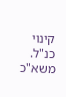קינוי כנ"ל. משא"כ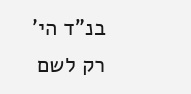בנ"ד הי' רק לשם